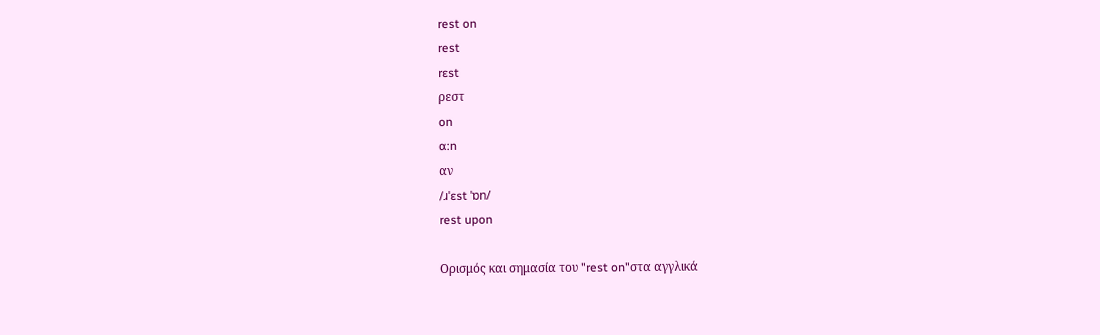rest on
rest
rɛst
ρεστ
on
ɑ:n
αν
/ɹˈɛst ˈɒn/
rest upon

Ορισμός και σημασία του "rest on"στα αγγλικά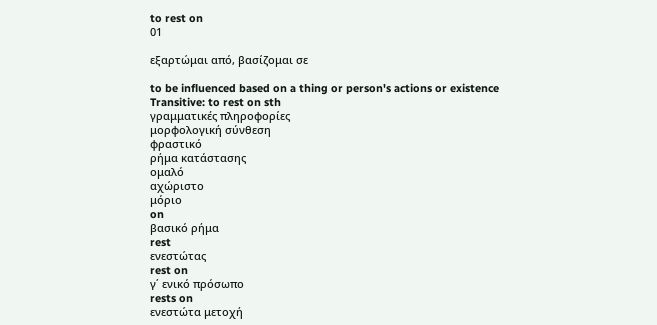to rest on
01

εξαρτώμαι από, βασίζομαι σε

to be influenced based on a thing or person's actions or existence
Transitive: to rest on sth
γραμματικές πληροφορίες
μορφολογική σύνθεση
φραστικό
ρήμα κατάστασης
ομαλό
αχώριστο
μόριο
on
βασικό ρήμα
rest
ενεστώτας
rest on
γ΄ ενικό πρόσωπο
rests on
ενεστώτα μετοχή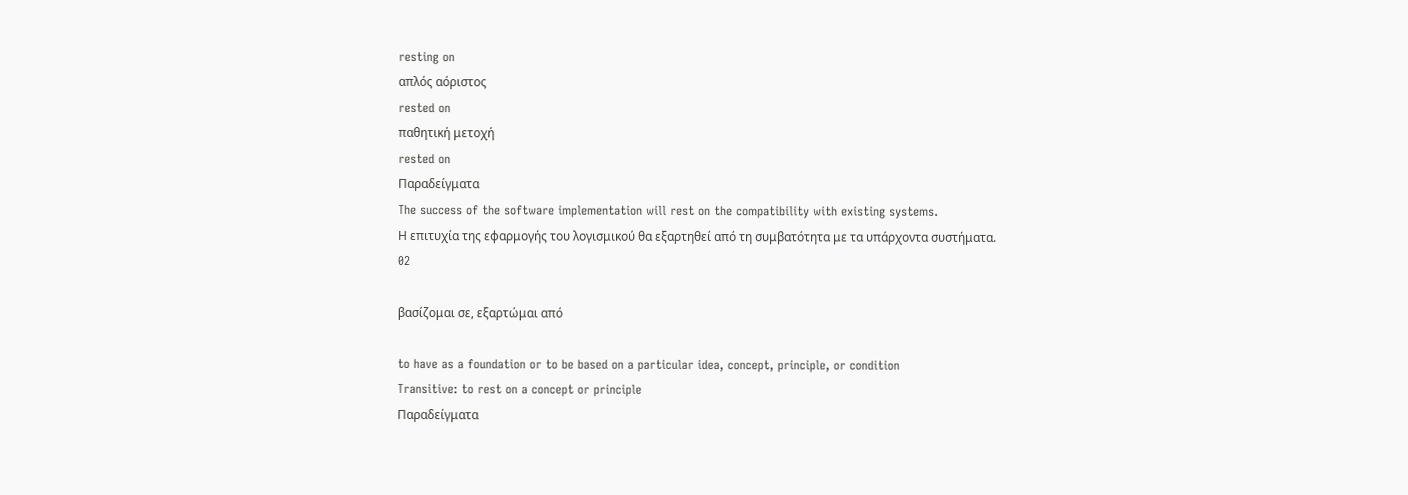resting on
απλός αόριστος
rested on
παθητική μετοχή
rested on
Παραδείγματα
The success of the software implementation will rest on the compatibility with existing systems.
Η επιτυχία της εφαρμογής του λογισμικού θα εξαρτηθεί από τη συμβατότητα με τα υπάρχοντα συστήματα.
02

βασίζομαι σε, εξαρτώμαι από

to have as a foundation or to be based on a particular idea, concept, principle, or condition
Transitive: to rest on a concept or principle
Παραδείγματα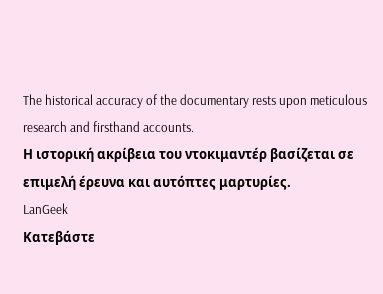The historical accuracy of the documentary rests upon meticulous research and firsthand accounts.
Η ιστορική ακρίβεια του ντοκιμαντέρ βασίζεται σε επιμελή έρευνα και αυτόπτες μαρτυρίες.
LanGeek
Κατεβάστε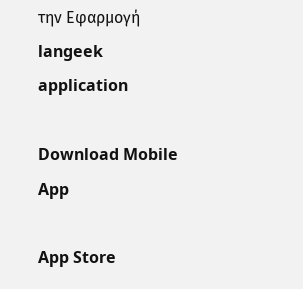την Εφαρμογή
langeek application

Download Mobile App

App Store